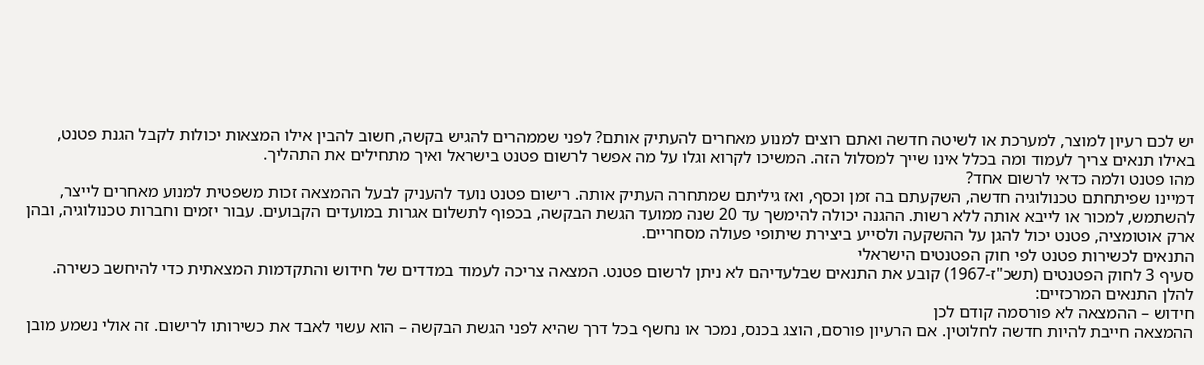יש לכם רעיון למוצר, למערכת או לשיטה חדשה ואתם רוצים למנוע מאחרים להעתיק אותם? לפני שממהרים להגיש בקשה, חשוב להבין אילו המצאות יכולות לקבל הגנת פטנט, באילו תנאים צריך לעמוד ומה בכלל אינו שייך למסלול הזה. המשיכו לקרוא וגלו על מה אפשר לרשום פטנט בישראל ואיך מתחילים את התהליך.
מהו פטנט ולמה כדאי לרשום אחד?
דמיינו שפיתחתם טכנולוגיה חדשה, השקעתם בה זמן וכסף, ואז גיליתם שמתחרה העתיק אותה. רישום פטנט נועד להעניק לבעל ההמצאה זכות משפטית למנוע מאחרים לייצר, להשתמש, למכור או לייבא אותה ללא רשות. ההגנה יכולה להימשך עד 20 שנה ממועד הגשת הבקשה, בכפוף לתשלום אגרות במועדים הקבועים. עבור יזמים וחברות טכנולוגיה, ובהן ארק אוטומציה, פטנט יכול להגן על ההשקעה ולסייע ביצירת שיתופי פעולה מסחריים.
התנאים לכשירות פטנט לפי חוק הפטנטים הישראלי
סעיף 3 לחוק הפטנטים (תשכ"ז-1967) קובע את התנאים שבלעדיהם לא ניתן לרשום פטנט. המצאה צריכה לעמוד במדדים של חידוש והתקדמות המצאתית כדי להיחשב כשירה. להלן התנאים המרכזיים:
חידוש – ההמצאה לא פורסמה קודם לכן
ההמצאה חייבת להיות חדשה לחלוטין. אם הרעיון פורסם, הוצג בכנס, נמכר או נחשף בכל דרך שהיא לפני הגשת הבקשה – הוא עשוי לאבד את כשירותו לרישום. זה אולי נשמע מובן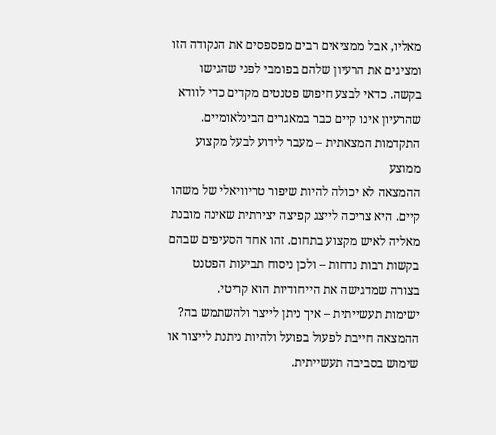מאליו, אבל ממציאים רבים מפספסים את הנקודה הזו ומציגים את הרעיון שלהם בפומבי לפני שהגישו בקשה. כדאי לבצע חיפוש פטנטים מקדים כדי לוודא שהרעיון אינו קיים כבר במאגרים הבינלאומיים.
התקדמות המצאתית – מעבר לידוע לבעל מקצוע ממוצע
ההמצאה לא יכולה להיות שיפור טריוויאלי של משהו קיים. היא צריכה לייצג קפיצה יצירתית שאינה מובנת מאליה לאיש מקצוע בתחום. זהו אחד הסעיפים שבהם בקשות רבות נדחות – ולכן ניסוח תביעות הפטנט בצורה שמדגישה את הייחודיות הוא קריטי.
ישימות תעשייתית – איך ניתן לייצר ולהשתמש בה?
ההמצאה חייבת לפעול בפועל ולהיות ניתנת לייצור או שימוש בסביבה תעשייתית.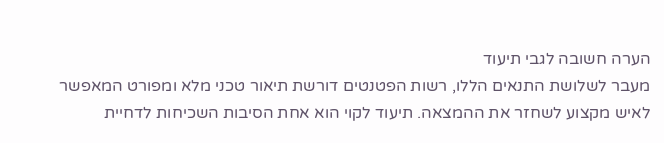הערה חשובה לגבי תיעוד
מעבר לשלושת התנאים הללו, רשות הפטנטים דורשת תיאור טכני מלא ומפורט המאפשר לאיש מקצוע לשחזר את ההמצאה. תיעוד לקוי הוא אחת הסיבות השכיחות לדחיית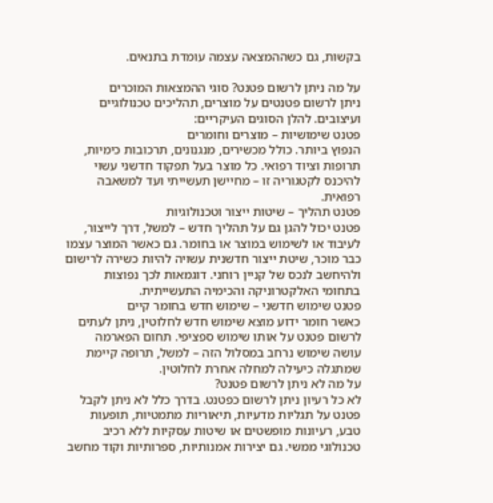בקשות, גם כשההמצאה עצמה עומדת בתנאים.

על מה ניתן לרשום פטנט? סוגי ההמצאות המוכרים
ניתן לרשום פטנטים על מוצרים, תהליכים טכנולוגיים ועיצובים. להלן הסוגים העיקריים:
פטנט שימושיות – מוצרים וחומרים
הנפוץ ביותר. כולל מכשירים, מנגנונים, תרכובות כימיות, תרופות וציוד רפואי. כל מוצר בעל תפקוד חדשני עשוי להיכנס לקטגוריה זו – מחיישן תעשייתי ועד למשאבה רפואית.
פטנט תהליך – שיטות ייצור וטכנולוגיות
פטנט יכול להגן גם על תהליך חדש – למשל, דרך לייצור, לעיבוד או לשימוש במוצר או בחומר. גם כאשר המוצר עצמו כבר מוכר, שיטת ייצור חדשנית עשויה להיות כשירה לרישום ולהיחשב לנכס של קניין רוחני. דוגמאות לכך נפוצות בתחומי האלקטרוניקה והכימיה התעשייתית.
פטנט שימוש חדשני – שימוש חדש בחומר קיים
כאשר חומר ידוע מוצא שימוש חדש לחלוטין, ניתן לעתים לרשום פטנט על אותו שימוש ספציפי. תחום הפארמה עושה שימוש נרחב במסלול הזה – למשל, תרופה קיימת שמתגלה כיעילה למחלה אחרת לחלוטין.
על מה לא ניתן לרשום פטנט?
לא כל רעיון ניתן לרשום כפטנט. בדרך כלל לא ניתן לקבל פטנט על תגליות מדעיות, תיאוריות מתמטיות, תופעות טבע, רעיונות מופשטים או שיטות עסקיות ללא רכיב טכנולוגי ממשי. גם יצירות אמנותיות, ספרותיות וקוד מחשב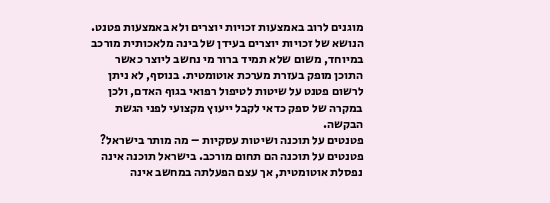מוגנים לרוב באמצעות זכויות יוצרים ולא באמצעות פטנט. הנושא של זכויות יוצרים בעידן של בינה מלאכותית מורכב במיוחד, משום שלא תמיד ברור מי נחשב ליוצר כאשר התוכן מופק בעזרת מערכת אוטומטית. בנוסף, לא ניתן לרשום פטנט על שיטות לטיפול רפואי בגוף האדם, ולכן במקרה של ספק כדאי לקבל ייעוץ מקצועי לפני הגשת הבקשה.
פטנטים על תוכנה ושיטות עסקיות – מה מותר בישראל?
פטנטים על תוכנה הם תחום מורכב. בישראל תוכנה אינה נפסלת אוטומטית, אך עצם הפעלתה במחשב אינה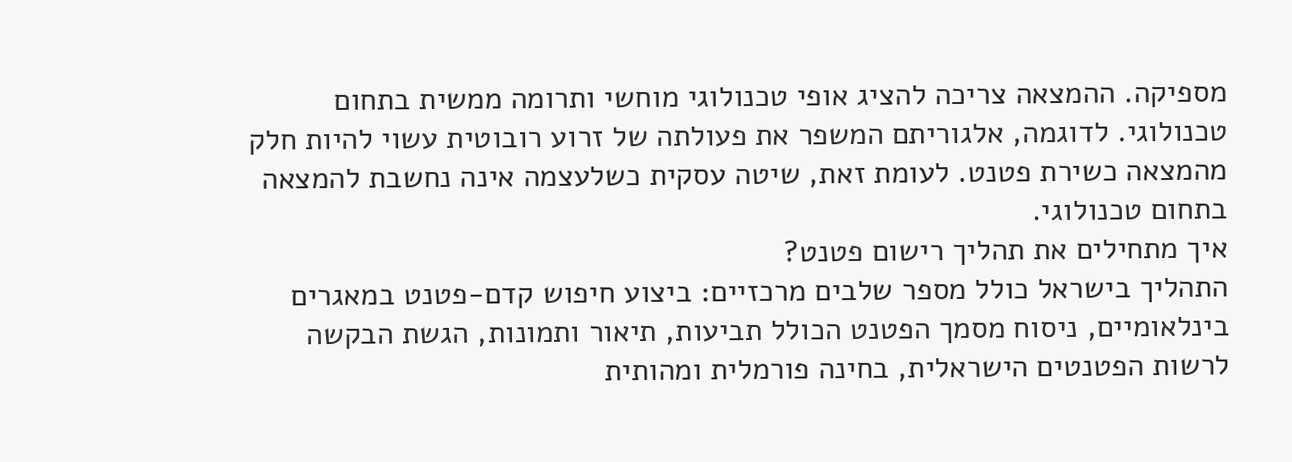מספיקה. ההמצאה צריכה להציג אופי טכנולוגי מוחשי ותרומה ממשית בתחום טכנולוגי. לדוגמה, אלגוריתם המשפר את פעולתה של זרוע רובוטית עשוי להיות חלק מהמצאה כשירת פטנט. לעומת זאת, שיטה עסקית כשלעצמה אינה נחשבת להמצאה בתחום טכנולוגי.
איך מתחילים את תהליך רישום פטנט?
התהליך בישראל כולל מספר שלבים מרכזיים: ביצוע חיפוש קדם-פטנט במאגרים בינלאומיים, ניסוח מסמך הפטנט הכולל תביעות, תיאור ותמונות, הגשת הבקשה לרשות הפטנטים הישראלית, בחינה פורמלית ומהותית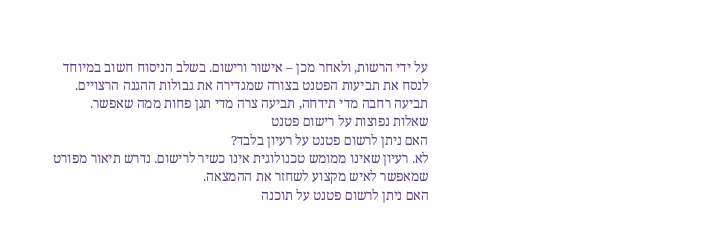על ידי הרשות, ולאחר מכן – אישור ורישום. בשלב הניסוח חשוב במיוחד לנסח את תביעות הפטנט בצורה שמגדירה את גבולות ההגנה הרצויים. תביעה רחבה מדי תידחה, תביעה צרה מדי תגן פחות ממה שאפשר.
שאלות נפוצות על רישום פטנט
האם ניתן לרשום פטנט על רעיון בלבד?
לא. רעיון שאינו ממומש טכנולוגית אינו כשיר לרישום. נדרש תיאור מפורט שמאפשר לאיש מקצוע לשחזר את ההמצאה.
האם ניתן לרשום פטנט על תוכנה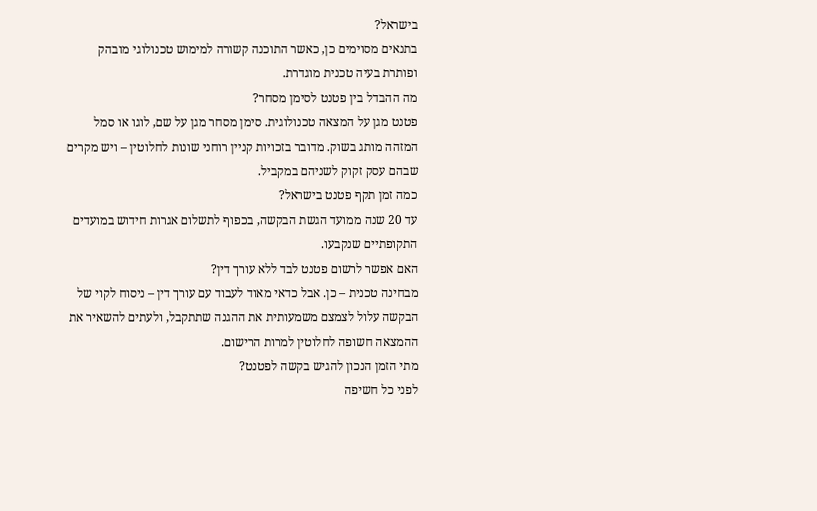בישראל?
בתנאים מסוימים כן, כאשר התוכנה קשורה למימוש טכנולוגי מובהק ופותרת בעיה טכנית מוגדרת.
מה ההבדל בין פטנט לסימן מסחר?
פטנט מגן על המצאה טכנולוגית. סימן מסחר מגן על שם, לוגו או סמל המזהה מותג בשוק. מדובר בזכויות קניין רוחני שונות לחלוטין – ויש מקרים שבהם עסק זקוק לשניהם במקביל.
כמה זמן תקף פטנט בישראל?
עד 20 שנה ממועד הגשת הבקשה, בכפוף לתשלום אגרות חידוש במועדים התקופתיים שנקבעו.
האם אפשר לרשום פטנט לבד ללא עורך דין?
מבחינה טכנית – כן. אבל כדאי מאוד לעבוד עם עורך דין – ניסוח לקוי של הבקשה עלול לצמצם משמעותית את ההגנה שתתקבל, ולעתים להשאיר את ההמצאה חשופה לחלוטין למרות הרישום.
מתי הזמן הנכון להגיש בקשה לפטנט?
לפני כל חשיפה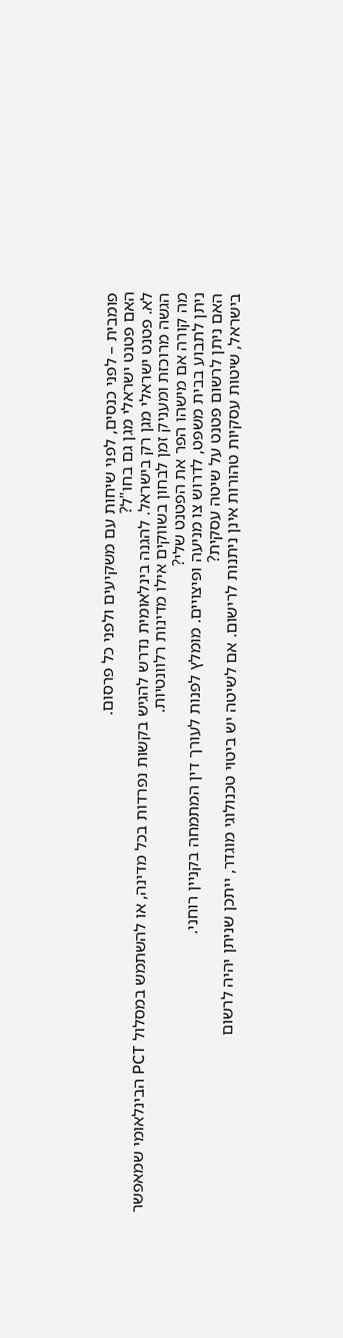פומבית – לפני כנסים, לפני שיחות עם משקיעים ולפני כל פרסום.
האם פטנט ישראלי מגן גם בחו"ל?
לא. פטנט ישראלי מגן רק בישראל. להגנה בינלאומית נדרש להגיש בקשות נפרדות בכל מדינה, או להשתמש במסלול PCT הבינלאומי שמאפשר הגשה מרוכזת ומעניק זמן לבחון בשווקים אילו מדינות רלוונטיות.
מה קורה אם מישהו הפר את הפטנט שלי?
ניתן לתבוע בבית משפט, לדרוש צו מניעה ופיצויים. מומלץ לפנות לעורך דין המתמחה בקניין רוחני.
האם ניתן לרשום פטנט על שיטה עסקית?
בישראל, שיטות עסקיות טהורות אינן ניתנות לרישום. אם לשיטה יש ביטוי טכנולוגי מוגדר, ייתכן שניתן יהיה לרשום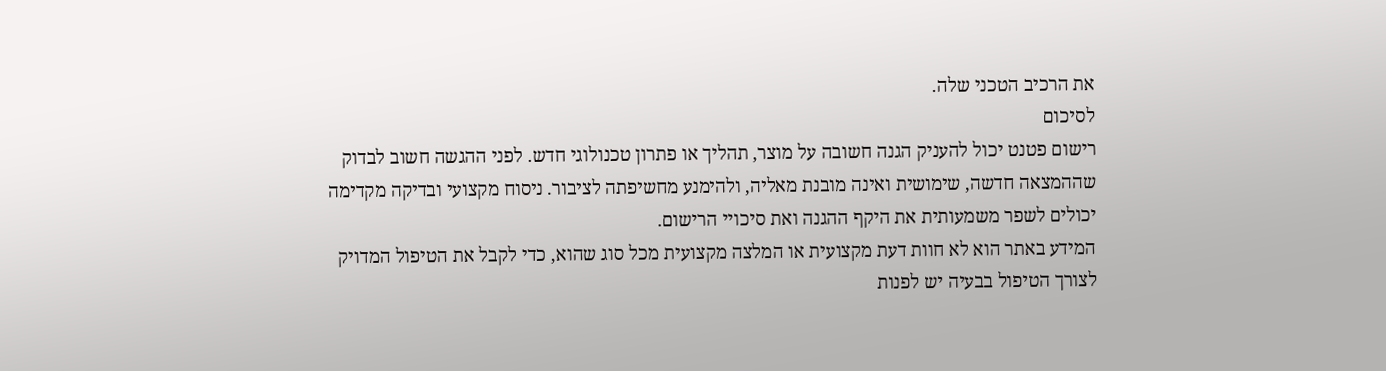את הרכיב הטכני שלה.
לסיכום
רישום פטנט יכול להעניק הגנה חשובה על מוצר, תהליך או פתרון טכנולוגי חדש. לפני ההגשה חשוב לבדוק שההמצאה חדשה, שימושית ואינה מובנת מאליה, ולהימנע מחשיפתה לציבור. ניסוח מקצועי ובדיקה מקדימה יכולים לשפר משמעותית את היקף ההגנה ואת סיכויי הרישום.
המידע באתר הוא לא חוות דעת מקצועית או המלצה מקצועית מכל סוג שהוא, כדי לקבל את הטיפול המדויק לצורך הטיפול בבעיה יש לפנות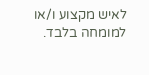לאיש מקצוע ו/או למומחה בלבד.